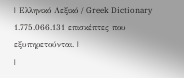| Ελληνικό Λεξικό / Greek Dictionary 1.775.066.131 επισκέπτες που εξυπηρετούνται. |
|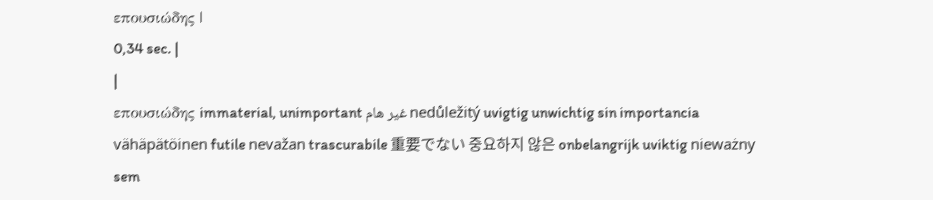επουσιώδης |
0,34 sec. |
|
επουσιώδης immaterial, unimportant غير هام nedůležitý uvigtig unwichtig sin importancia vähäpätöinen futile nevažan trascurabile 重要でない 중요하지 않은 onbelangrijk uviktig nieważny sem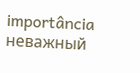importância неважный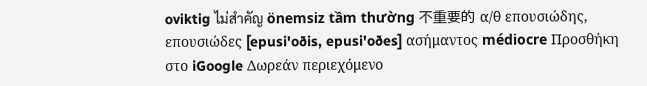oviktig ไม่สำคัญ önemsiz tầm thường 不重要的 α/θ επουσιώδης, επουσιώδες [epusi'oðis, epusi'oðes] ασήμαντος médiocre Προσθήκη στο iGoogle Δωρεάν περιεχόμενο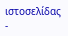ιστοσελίδας -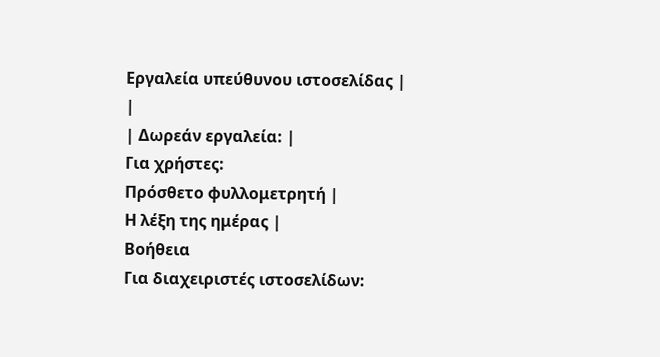Εργαλεία υπεύθυνου ιστοσελίδας |
|
| Δωρεάν εργαλεία: |
Για χρήστες:
Πρόσθετο φυλλομετρητή |
Η λέξη της ημέρας |
Βοήθεια
Για διαχειριστές ιστοσελίδων: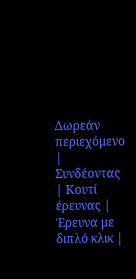Δωρεάν περιεχόμενο | Συνδέοντας | Κουτί έρευνας | Έρευνα με διπλό κλικ |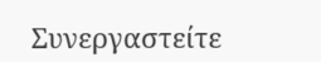Συνεργαστείτε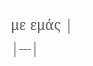με εμάς |
|---|